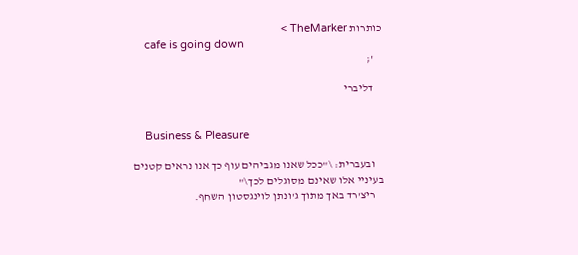כותרות TheMarker >
    cafe is going down
    ';

    דליברי


    Business & Pleasure

    ובעברית: \"ככל שאנו מגביהים עוף כך אנו נראים קטנים בעיניי אלו שאינם מסוגלים לכך\"
    ריצ'רד באך מתוך ג'ונתן לוינגסטון השחף.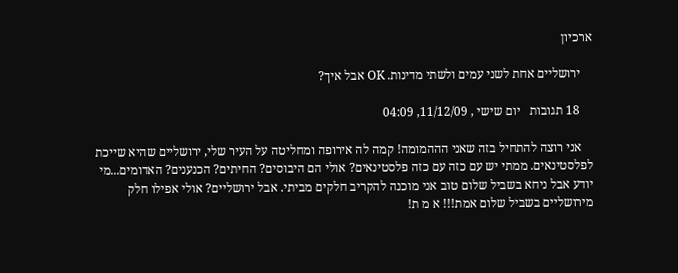ארכיון

    ירושליים אחת לשני עמים ולשתי מדינות. OK אבל איך?

    18 תגובות   יום שישי , 11/12/09, 04:09

    אני רוצה להתחיל בזה שאני הההמומה! קמה לה אירופה ומחליטה על העיר שלי, ירושליים שהיא שייכת לפלסטינאים. ממתי יש עם כזה עם כזה פלסטינאים? אולי הם היבוסים? החיתים? הכנענים? האדומים...מי יודע אבל ניחא בשביל שלום טוב אני מוכנה להקריב חלקים מביתי. אבל ירושליים? אולי אפילו חלק מירושליים בשביל שלום אמת!!! א מ ת!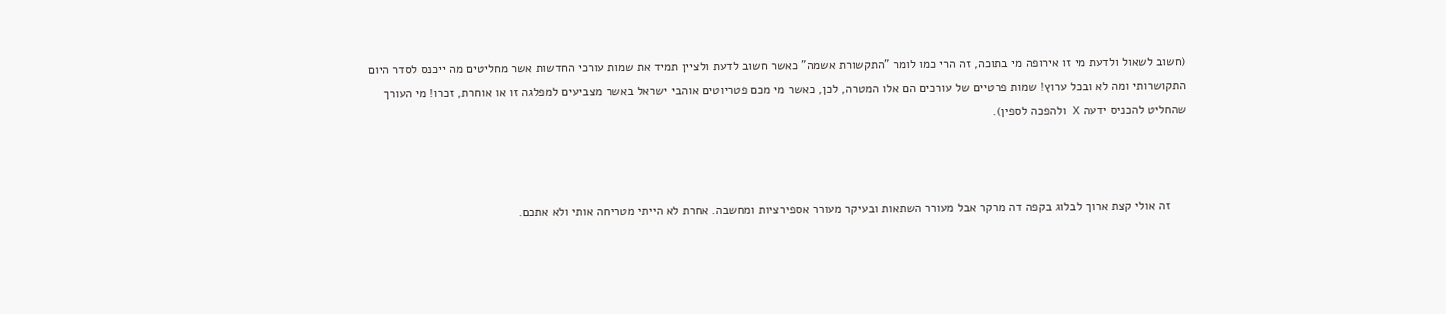(חשוב לשאול ולדעת מי זו אירופה מי בתוכה, זה הרי כמו לומר "התקשורת אשמה" כאשר חשוב לדעת ולציין תמיד את שמות עורכי החדשות אשר מחליטים מה ייכנס לסדר היום התקושרותי ומה לא ובכל ערוץ! שמות פרטיים של עורכים הם אלו המטרה, לכן, כאשר מי מכם פטריוטים אוהבי ישראל באשר מצביעים למפלגה זו או אוחרת, זכרו! מי העורך שהחליט להכניס ידעה X ולהפכה לספין).



     זה אולי קצת ארוך לבלוג בקפה דה מרקר אבל מעורר השתאות ובעיקר מעורר אספירציות ומחשבה. אחרת לא הייתי מטריחה אותי ולא אתכם.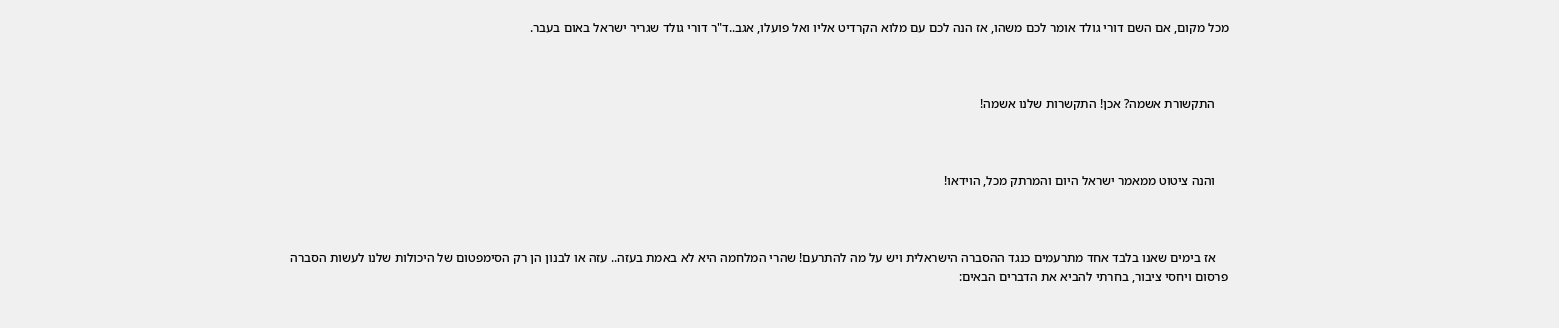מכל מקום, אם השם דורי גולד אומר לכם משהו, אז הנה לכם עם מלוא הקרדיט אליו ואל פועלו, אגב..ד"ר דורי גולד שגריר ישראל באום בעבר.



    התקשורת אשמה? אכן! התקשרות שלנו אשמה!



    והנה ציטוט ממאמר ישראל היום והמרתק מכל, הוידאו!



    אז בימים שאנו בלבד אחד מתרעמים כנגד ההסברה הישראלית ויש על מה להתרעם! שהרי המלחמה היא לא באמת בעזה.. עזה או לבנון הן רק הסימפטום של היכולות שלנו לעשות הסברה פרסום ויחסי ציבור, בחרתי להביא את הדברים הבאים: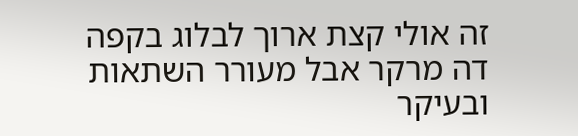זה אולי קצת ארוך לבלוג בקפה דה מרקר אבל מעורר השתאות ובעיקר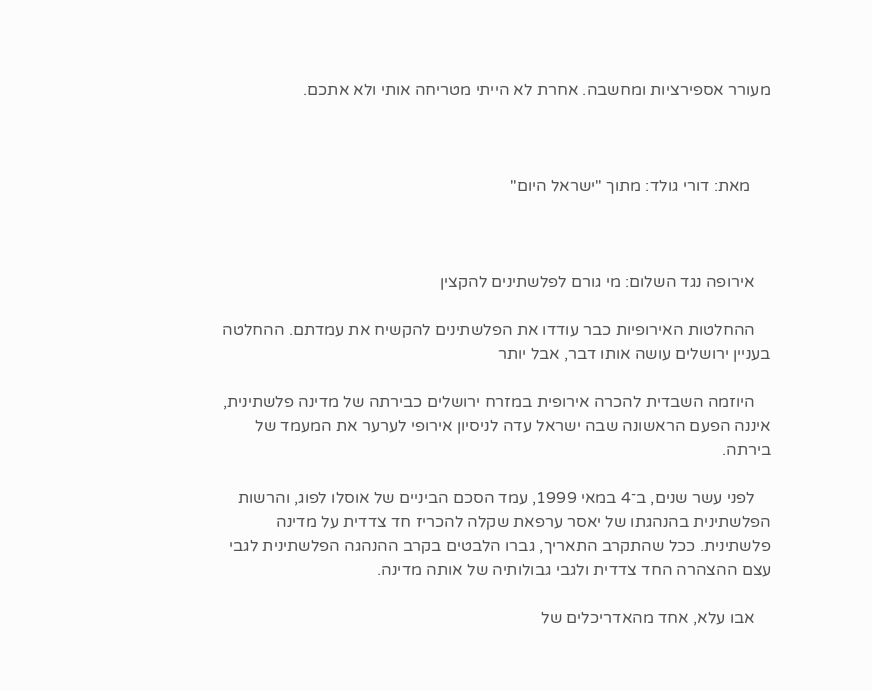מעורר אספירציות ומחשבה. אחרת לא הייתי מטריחה אותי ולא אתכם.



     מאת: דורי גולד: מתוך "ישראל היום"



    אירופה נגד השלום: מי גורם לפלשתינים להקצין

    ההחלטות האירופיות כבר עודדו את הפלשתינים להקשיח את עמדתם. ההחלטה בעניין ירושלים עושה אותו דבר, אבל יותר

    היוזמה השבדית להכרה אירופית במזרח ירושלים כבירתה של מדינה פלשתינית, איננה הפעם הראשונה שבה ישראל עדה לניסיון אירופי לערער את המעמד של בירתה.

    לפני עשר שנים, ב־4 במאי 1999, עמד הסכם הביניים של אוסלו לפוג, והרשות הפלשתינית בהנהגתו של יאסר ערפאת שקלה להכריז חד צדדית על מדינה פלשתינית. ככל שהתקרב התאריך, גברו הלבטים בקרב ההנהגה הפלשתינית לגבי עצם ההצהרה החד צדדית ולגבי גבולותיה של אותה מדינה.

    אבו עלא, אחד מהאדריכלים של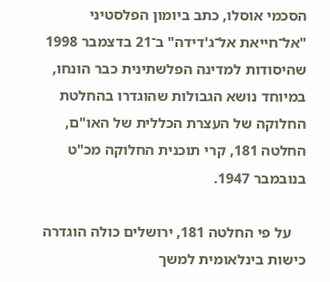הסכמי אוסלו, כתב ביומון הפלסטיני "אל־חייאת אל־ג'דידה" ב־21 בדצמבר 1998 שהיסודות למדינה הפלשתינית כבר הונחו, במיוחד נושא הגבולות שהוגדרו בהחלטת החלוקה של העצרת הכללית של האו"ם, החלטה 181, קרי תוכנית החלוקה מכ"ט בנובמבר 1947.

    על פי החלטה 181, ירושלים כולה הוגדרה כישות בינלאומית למשך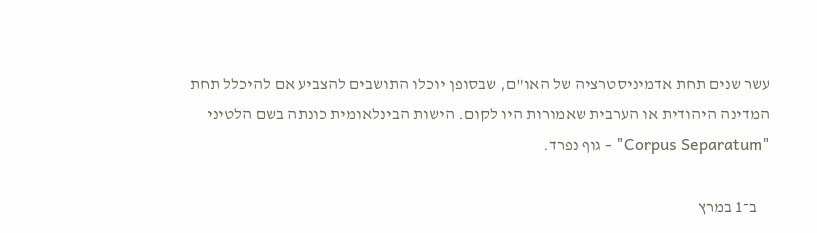עשר שנים תחת אדמיניסטרציה של האו"ם, שבסופן יוכלו התושבים להצביע אם להיכלל תחת המדינה היהודית או הערבית שאמורות היו לקום. הישות הבינלאומית כונתה בשם הלטיני "Corpus Separatum" - גוף נפרד.

    ב־1 במרץ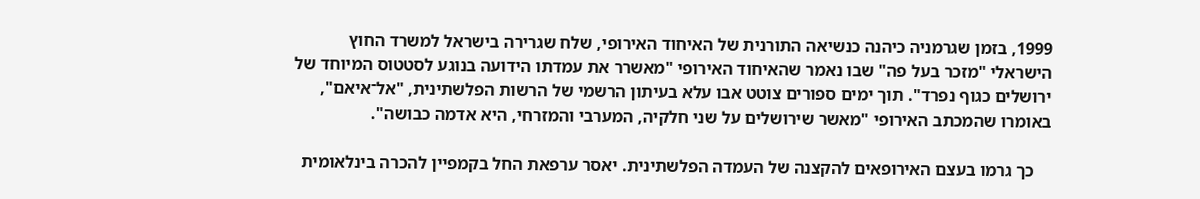1999, בזמן שגרמניה כיהנה כנשיאה התורנית של האיחוד האירופי, שלח שגרירה בישראל למשרד החוץ הישראלי "מזכר בעל פה" שבו נאמר שהאיחוד האירופי "מאשרר את עמדתו הידועה בנוגע לסטטוס המיוחד של ירושלים כגוף נפרד". תוך ימים ספורים צוטט אבו עלא בעיתון הרשמי של הרשות הפלשתינית, "אל־איאם", באומרו שהמכתב האירופי "מאשר שירושלים על שני חלקיה, המערבי והמזרחי, היא אדמה כבושה".

    כך גרמו בעצם האירופאים להקצנה של העמדה הפלשתינית. יאסר ערפאת החל בקמפיין להכרה בינלאומית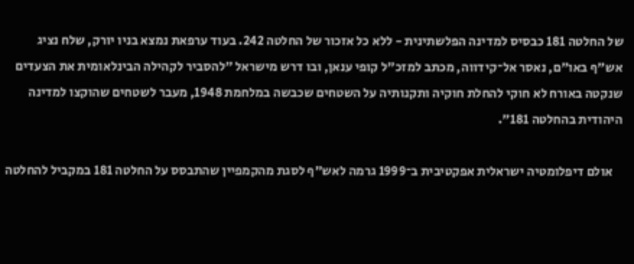של החלטה 181 כבסיס למדינה הפלשתינית - ללא כל אזכור של החלטה 242. בעוד ערפאת נמצא בניו יורק, שלח נציג אש"ף באו"ם, נאסר אל־קידווה, מכתב למזכ"ל קופי ענאן, ובו דרש מישראל "להסביר לקהילה הבינלאומית את הצעדים שנקטה באורח לא חוקי להחלת חוקיה ותקנותיה על השטחים שכבשה במלחמת 1948, מעבר לשטחים שהוקצו למדינה היהודית בהחלטה 181".

    אולם דיפלומטיה ישראלית אפקטיבית ב־1999 גרמה לאש"ף לסגת מהקמפיין שהתבסס על החלטה 181 במקביל להחלטה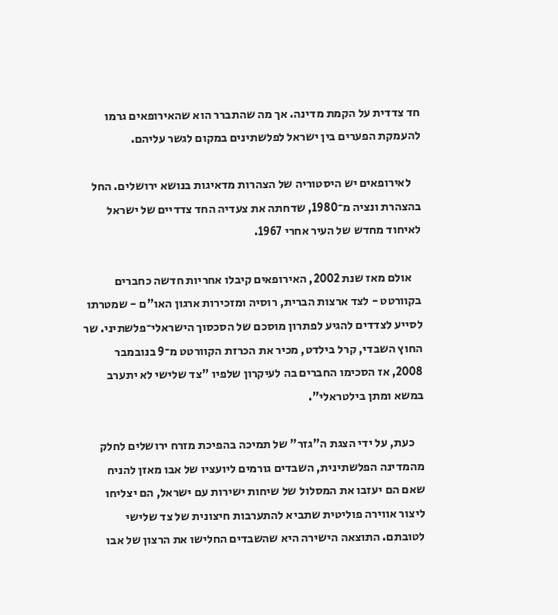חד צדדית על הקמת מדינה. אך מה שהתברר הוא שהאירופאים גרמו להעמקת הפערים בין ישראל לפלשתינים במקום לגשר עליהם.

    לאירופאים יש היסטוריה של הצהרות מדאיגות בנושא ירושלים. החל בהצהרת ונציה מ־1980, שדחתה את צעדיה החד צדדיים של ישראל לאיחוד מחדש של העיר אחרי 1967.

    אולם מאז שנת 2002, האירופאים קיבלו אחריות חדשה כחברים בקוורטט - לצד ארצות הברית, רוסיה ומזכירות ארגון האו"ם - שמטרתו לסייע לצדדים להגיע לפתרון מוסכם של הסכסוך הישראלי־פלשתיני. שר החוץ השבדי, קרל בילדט, מכיר את הכרזת הקוורטט מ־9 בנובמבר 2008, אז הסכימו החברים בה לעיקרון שלפיו "צד שלישי לא יתערב במשא ומתן בילטראלי".

    כעת, על ידי הצגת ה"גזר" של תמיכה בהפיכת מזרח ירושלים לחלק מהמדינה הפלשתינית, השבדים גורמים ליועציו של אבו מאזן להניח שאם הם יעזבו את המסלול של שיחות ישירות עם ישראל, הם יצליחו ליצור אווירה פוליטית שתביא להתערבות חיצונית של צד שלישי לטובתם. התוצאה הישירה היא שהשבדים החלישו את הרצון של אבו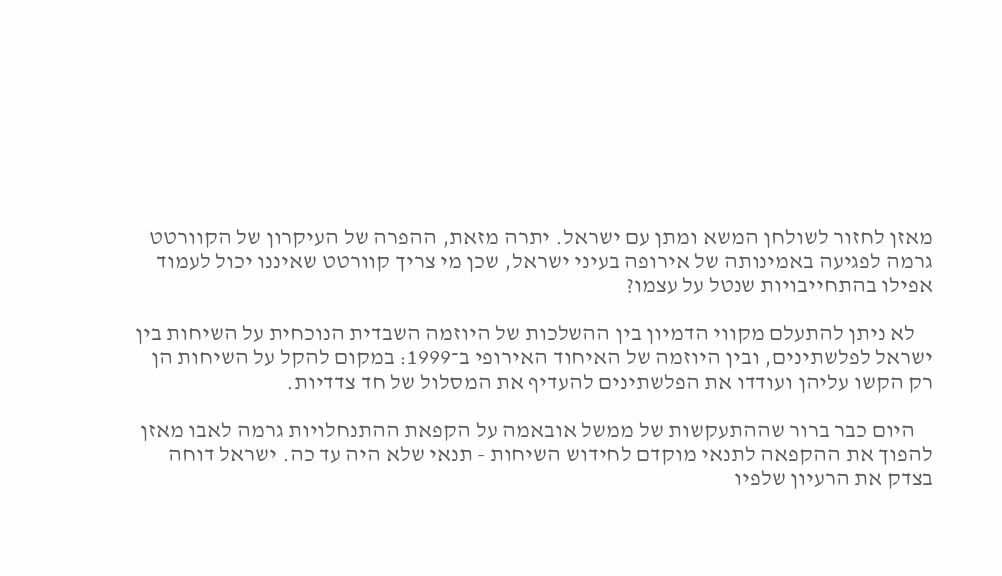מאזן לחזור לשולחן המשא ומתן עם ישראל. יתרה מזאת, ההפרה של העיקרון של הקוורטט גרמה לפגיעה באמינותה של אירופה בעיני ישראל, שכן מי צריך קוורטט שאיננו יכול לעמוד אפילו בהתחייבויות שנטל על עצמו?

    לא ניתן להתעלם מקווי הדמיון בין ההשלכות של היוזמה השבדית הנוכחית על השיחות בין ישראל לפלשתינים, ובין היוזמה של האיחוד האירופי ב־1999: במקום להקל על השיחות הן רק הקשו עליהן ועודדו את הפלשתינים להעדיף את המסלול של חד צדדיות.

    היום כבר ברור שההתעקשות של ממשל אובאמה על הקפאת ההתנחלויות גרמה לאבו מאזן להפוך את ההקפאה לתנאי מוקדם לחידוש השיחות - תנאי שלא היה עד כה. ישראל דוחה בצדק את הרעיון שלפיו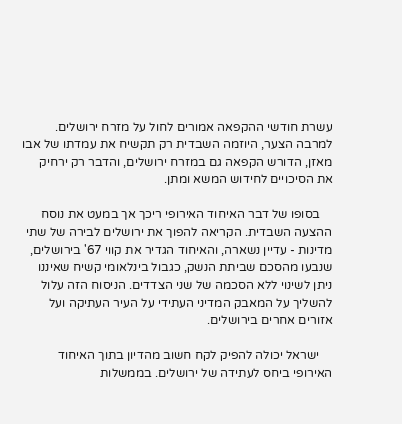עשרת חודשי ההקפאה אמורים לחול על מזרח ירושלים. למרבה הצער, היוזמה השבדית רק תקשיח את עמדתו של אבו מאזן, הדורש הקפאה גם במזרח ירושלים, והדבר רק ירחיק את הסיכויים לחידוש המשא ומתן.

    בסופו של דבר האיחוד האירופי ריכך אך במעט את נוסח ההצעה השבדית. הקריאה להפוך את ירושלים לבירה של שתי מדינות - עדיין נשארה, והאיחוד הגדיר את קווי 67' בירושלים, שנבעו מהסכם שביתת הנשק, כגבול בינלאומי קשיח שאיננו ניתן לשינוי ללא הסכמה של שני הצדדים. הניסוח הזה עלול להשליך על המאבק המדיני העתידי על העיר העתיקה ועל אזורים אחרים בירושלים.

    ישראל יכולה להפיק לקח חשוב מהדיון בתוך האיחוד האירופי ביחס לעתידה של ירושלים. בממשלות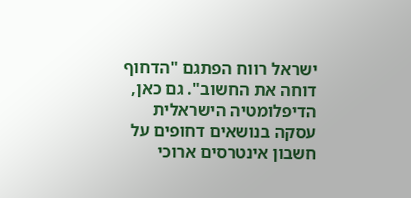ישראל רווח הפתגם "הדחוף דוחה את החשוב". גם כאן, הדיפלומטיה הישראלית עסקה בנושאים דחופים על חשבון אינטרסים ארוכי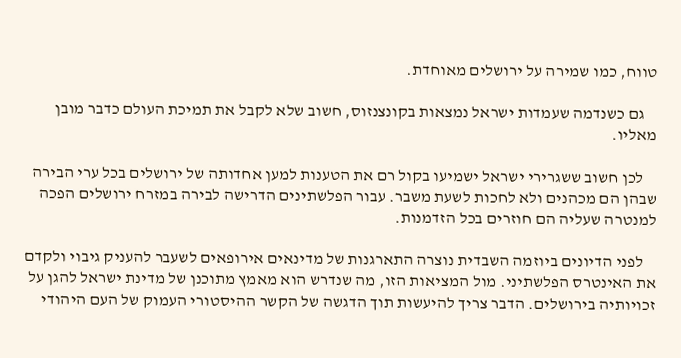טווח, כמו שמירה על ירושלים מאוחדת.

    גם כשנדמה שעמדות ישראל נמצאות בקונצנזוס, חשוב שלא לקבל את תמיכת העולם כדבר מובן מאליו.

    לכן חשוב ששגרירי ישראל ישמיעו בקול רם את הטענות למען אחדותה של ירושלים בכל ערי הבירה שבהן הם מכהנים ולא לחכות לשעת משבר. עבור הפלשתינים הדרישה לבירה במזרח ירושלים הפכה למנטרה שעליה הם חוזרים בכל הזדמנות.

    לפני הדיונים ביוזמה השבדית נוצרה התארגנות של מדינאים אירופאים לשעבר להעניק גיבוי ולקדם את האינטרס הפלשתיני. מול המציאות הזו, מה שנדרש הוא מאמץ מתוכנן של מדינת ישראל להגן על זכויותיה בירושלים. הדבר צריך להיעשות תוך הדגשה של הקשר ההיסטורי העמוק של העם היהודי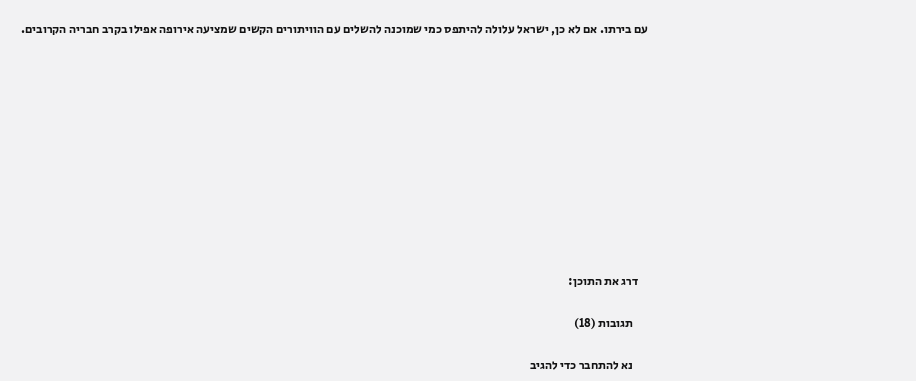עם בירתו. אם לא כן, ישראל עלולה להיתפס כמי שמוכנה להשלים עם הוויתורים הקשים שמציעה אירופה אפילו בקרב חבריה הקרובים.











    דרג את התוכן:

      תגובות (18)

      נא להתחבר כדי להגיב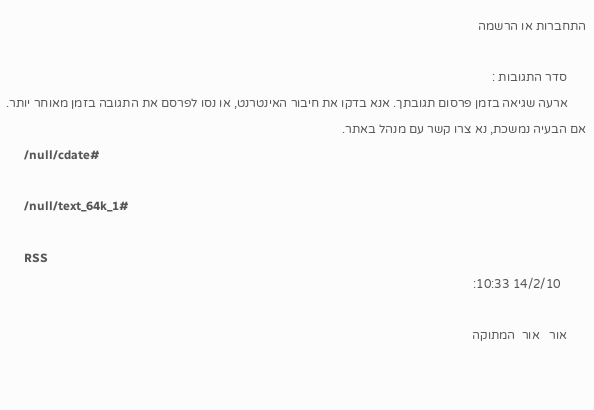התחברות או הרשמה

      סדר התגובות :
      ארעה שגיאה בזמן פרסום תגובתך. אנא בדקו את חיבור האינטרנט, או נסו לפרסם את התגובה בזמן מאוחר יותר. אם הבעיה נמשכת, נא צרו קשר עם מנהל באתר.
      /null/cdate#

      /null/text_64k_1#

      RSS
        14/2/10 10:33:

      אור   אור  המתוקה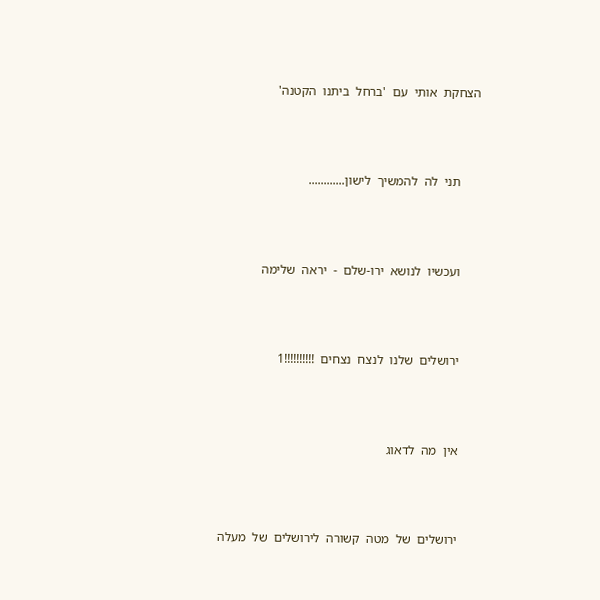הצחקת  אותי  עם  'ברחל  ביתנו  הקטנה'



      תני  לה  להמשיך  לישון............



      ועכשיו  לנושא  ירו-שלם  -  יראה  שלימה



      ירושלים  שלנו  לנצח  נצחים  !!!!!!!!!!1



      אין  מה  לדאוג



      ירושלים  של  מטה  קשורה  לירושלים  של  מעלה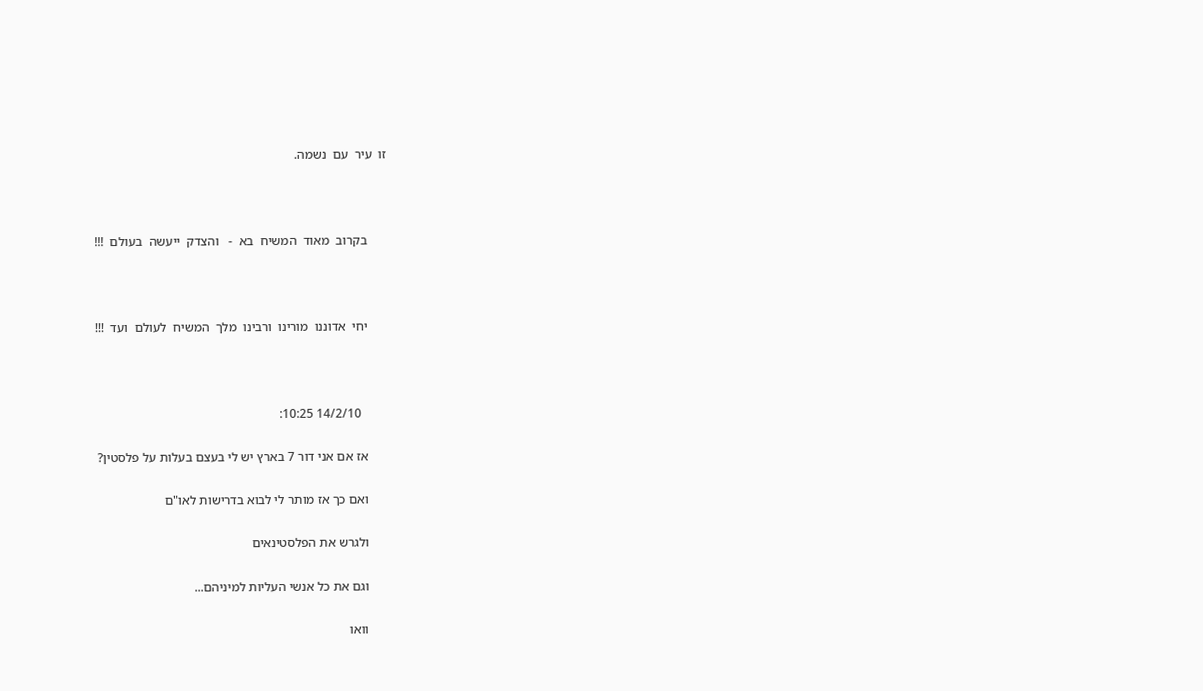זו  עיר  עם  נשמה.



      בקרוב  מאוד  המשיח  בא  -   והצדק  ייעשה  בעולם  !!!



      יחי  אדוננו  מורינו  ורבינו  מלך  המשיח  לעולם  ועד  !!!



        14/2/10 10:25:

      אז אם אני דור 7 בארץ יש לי בעצם בעלות על פלסטין?

      ואם כך אז מותר לי לבוא בדרישות לאו"ם

      ולגרש את הפלסטינאים

      וגם את כל אנשי העליות למיניהם...

      וואו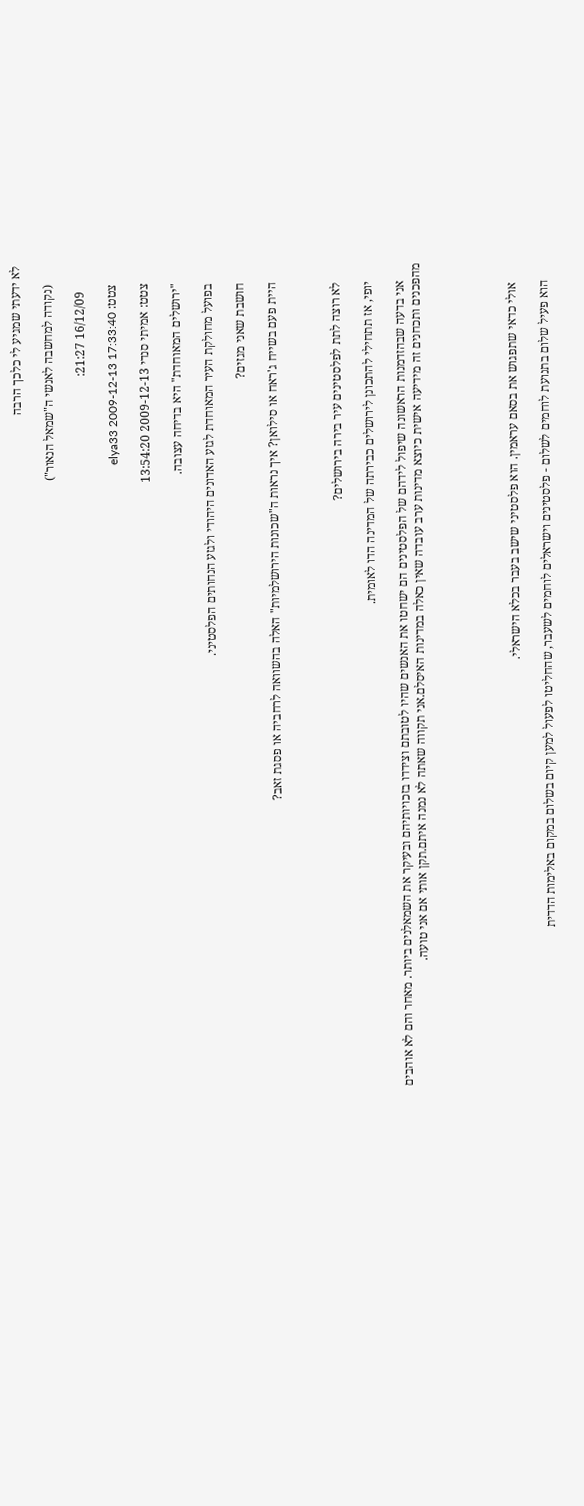לא ידעתי שמגיע לי כלכך הרבה

      (נקודה למחשבה לאנשי ה"שמאל הנאור")

        16/12/09 21:27:

      צטט: elya33 2009-12-13 17:33:40

      צטט: אמיתי סנדי 2009-12-13 13:54:20

      "ירושלים המאוחדת" היא בדיחה עצובה.

      בפועל מחולקת העיר המאוחדת לגזע האדונים היהודי ולגזע הנחותים הפלסטיני.

      חושבת שאני מגזים?

      היית פעם בשייח ג'ראח או סילואן? איך נראות ה"שכונות הירושלמיות" האלה בהשוואה לרחביה או פסגת זאב?



      לא רוצה לתת לפלסטינים עיר בירה בירושלים?

      יופי, אז תתחילי להתכונן לירושלים כבירתה של המדינה הדו לאומית.

      אני בדעה שבהזדמנות הראשונה שיפול לידהם של הפלסטינים הם ישחטו את האנשים שהיו לטובתם וצידדו בזכויותיהם ובעיקר את השמאלנים ביותר. מאחר והם לא אוהבים מהפכנים ותכחנים זה מידיעה אישית כיוצא מדינות ערב עובדה שאין כאלה במדינות האיסלם.אני תקווה שאתה לא נמנה איתם.תקן אותי אם אני טועה.





       אולי כדאי שתפגוש את בסאם עראמין. הוא פלסטיני שישב בעבר בכלא הישראלי.

      הוא פעיל שלום בתנועת לוחמים לשלום - פלסטינים וישראלים לוחמים לשעבר, שהחליטו לפעול למען קיום בשלום במקום באלימות הדדית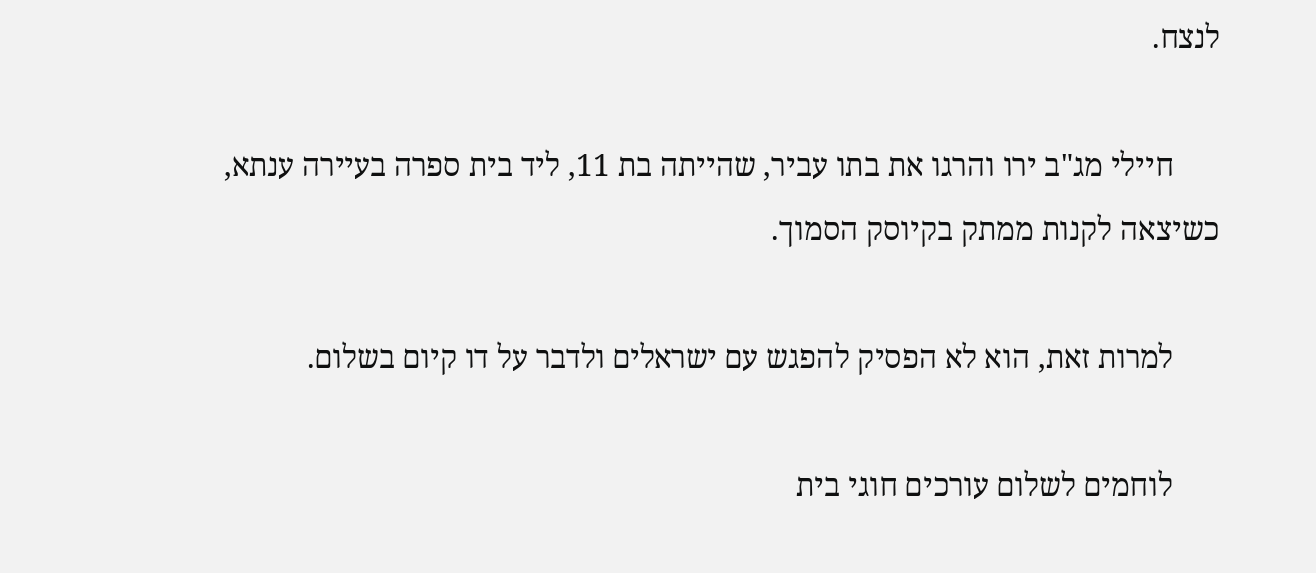לנצח.

      חיילי מג"ב ירו והרגו את בתו עביר, שהייתה בת 11, ליד בית ספרה בעיירה ענתא, כשיצאה לקנות ממתק בקיוסק הסמוך.

      למרות זאת, הוא לא הפסיק להפגש עם ישראלים ולדבר על דו קיום בשלום.

      לוחמים לשלום עורכים חוגי בית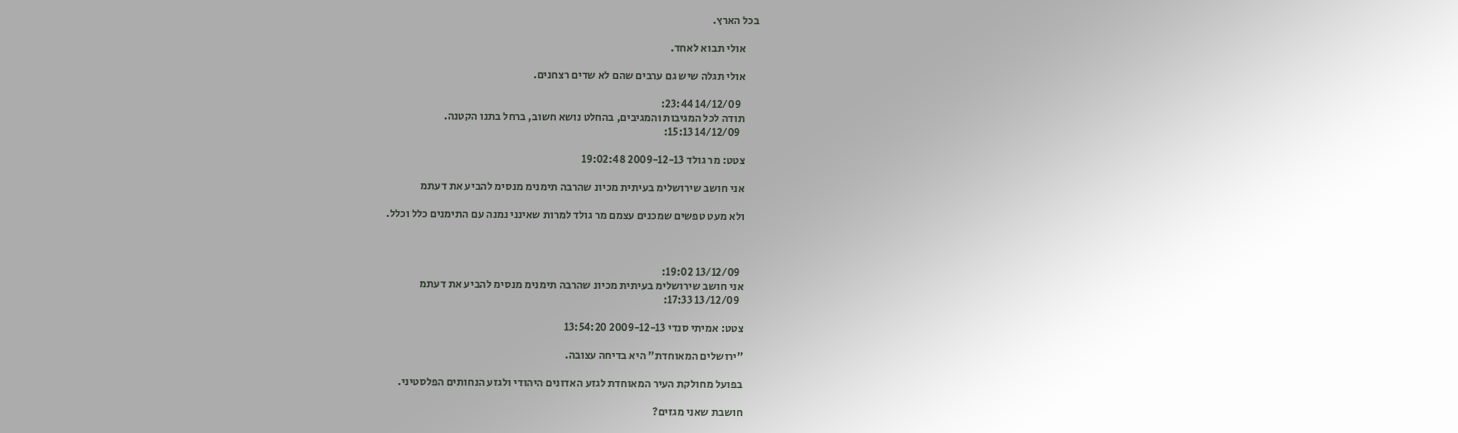בכל הארץ.

      אולי תבוא לאחד.

      אולי תגלה שיש גם ערבים שהם לא שדים רצחנים.

        14/12/09 23:44:
      תודה לכל המגיבות והמגיבים, בהחלט נושא חשוב, ברחל בתנו הקטנה.
        14/12/09 15:13:

      צטט: מר גולד 2009-12-13 19:02:48

      אני חושב שירושלימ בעיתית מכיונ שהרבה תימנימ מנסימ להביע את דעתמ

      ולא מעט טפשים שמכנים עצמם מר גולד למרות שאינני נמנה עם התימנים כלל וכלל.



        13/12/09 19:02:
      אני חושב שירושלימ בעיתית מכיונ שהרבה תימנימ מנסימ להביע את דעתמ
        13/12/09 17:33:

      צטט: אמיתי סנדי 2009-12-13 13:54:20

      "ירושלים המאוחדת" היא בדיחה עצובה.

      בפועל מחולקת העיר המאוחדת לגזע האדונים היהודי ולגזע הנחותים הפלסטיני.

      חושבת שאני מגזים?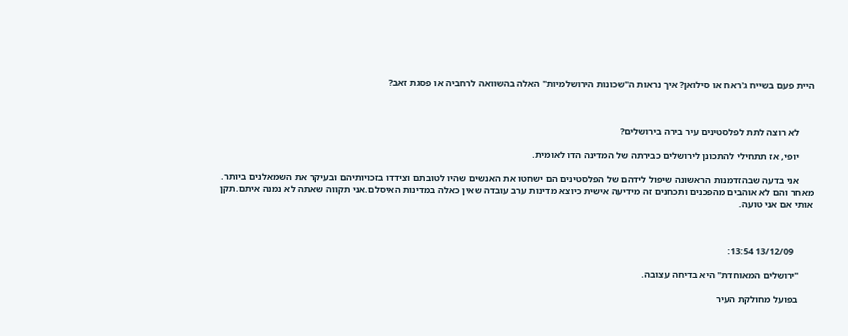היית פעם בשייח ג'ראח או סילואן? איך נראות ה"שכונות הירושלמיות" האלה בהשוואה לרחביה או פסגת זאב?



      לא רוצה לתת לפלסטינים עיר בירה בירושלים?

      יופי, אז תתחילי להתכונן לירושלים כבירתה של המדינה הדו לאומית.

      אני בדעה שבהזדמנות הראשונה שיפול לידהם של הפלסטינים הם ישחטו את האנשים שהיו לטובתם וצידדו בזכויותיהם ובעיקר את השמאלנים ביותר. מאחר והם לא אוהבים מהפכנים ותכחנים זה מידיעה אישית כיוצא מדינות ערב עובדה שאין כאלה במדינות האיסלם.אני תקווה שאתה לא נמנה איתם.תקן אותי אם אני טועה.



        13/12/09 13:54:

      "ירושלים המאוחדת" היא בדיחה עצובה.

      בפועל מחולקת העיר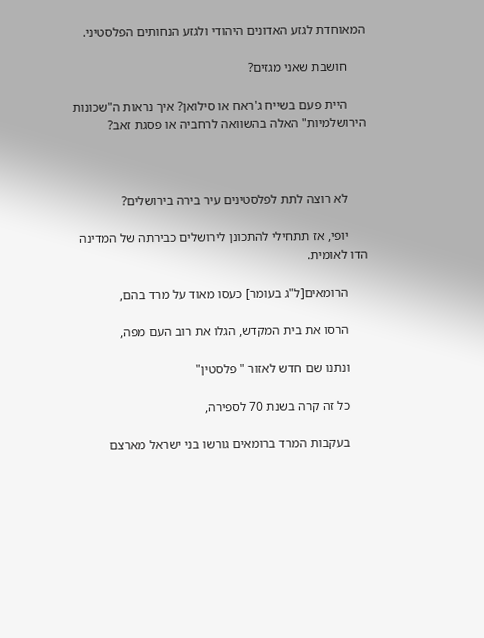המאוחדת לגזע האדונים היהודי ולגזע הנחותים הפלסטיני.

      חושבת שאני מגזים?

      היית פעם בשייח ג'ראח או סילואן? איך נראות ה"שכונות הירושלמיות" האלה בהשוואה לרחביה או פסגת זאב?



      לא רוצה לתת לפלסטינים עיר בירה בירושלים?

      יופי, אז תתחילי להתכונן לירושלים כבירתה של המדינה הדו לאומית.

      הרומאים[ל"ג בעומר] כעסו מאוד על מרד בהם,

      הרסו את בית המקדש, הגלו את רוב העם מפה,

      ונתנו שם חדש לאזור " פלסטין"

      כל זה קרה בשנת 70 לספירה,

      בעקבות המרד ברומאים גורשו בני ישראל מארצם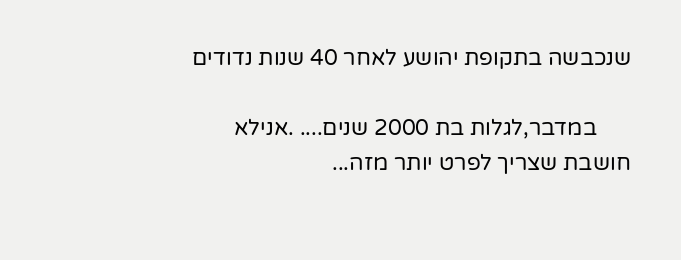שנכבשה בתקופת יהושע לאחר 40 שנות נדודים

      במדבר,לגלות בת 2000 שנים.... .אנילא חושבת שצריך לפרט יותר מזה...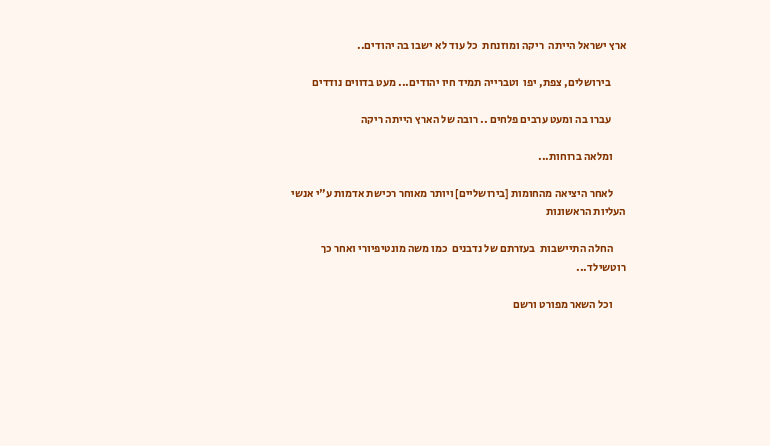ארץ ישראל הייתה  ריקה ומוזנחת  כל עוד לא ישבו בה יהודים..

       בירושלים, צפת, יפו  וטברייה תמיד חיו יהודים... מעט בדווים נודדים

       עברו בה ומעט ערבים פלחים .. רובה של הארץ הייתה ריקה

      ומלאה ברוחות...

      לאחר היציאה מהחומות [בירושליים] ויותר מאוחר רכישת אדמות ע"י אנשי העליות הראשונות

      החלה התיישבות  בעזרתם של נדבנים  כמו משה מונטיפיורי ואחר כך  רוטשילד...

      וכל השאר מפורט ורשם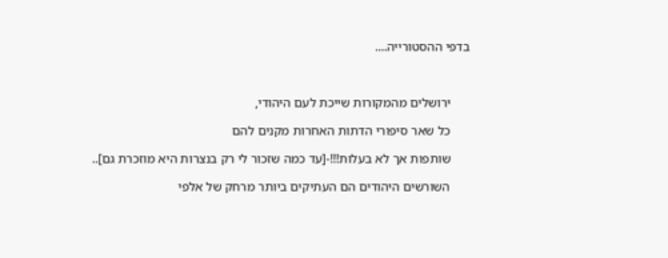בדפי ההסטורייה....



      ירושלים מהמקורות שייכת לעם היהודי,

      כל שאר סיפורי הדתות האחרות מקנים להם

      שותפות אך לא בעלות!!!-[עד כמה שזכור לי רק בנצרות היא מוזכרת גם]..

      השורשים היהודים הם העתיקים ביותר מרחק של אלפי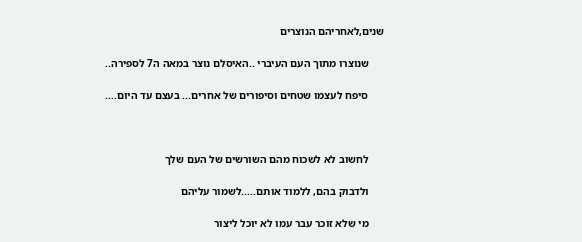שנים,לאחריהם הנוצרים

      שנוצרו מתוך העם העיברי ..האיסלם נוצר במאה ה7 לספירה..

      סיפח לעצמו שטחים וסיפורים של אחרים... בעצם עד היום....



      לחשוב לא לשכוח מהם השורשים של העם שלך

      ולדבוק בהם, ללמוד אותם.....לשמור עליהם

      מי שלא זוכר עבר עמו לא יוכל ליצור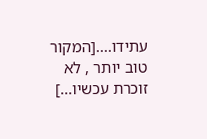עתידו....[המקור טוב יותר , לא זוכרת עכשיו...]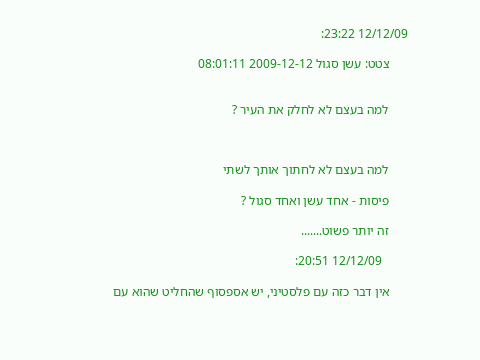12/12/09 23:22:

      צטט: עשן סגול 2009-12-12 08:01:11


      למה בעצם לא לחלק את העיר ?



      למה בעצם לא לחתוך אותך לשתי

      פיסות - אחד עשן ואחד סגול ?

      זה יותר פשוט.......

        12/12/09 20:51:

      אין דבר כזה עם פלסטיני, יש אספסוף שהחליט שהוא עם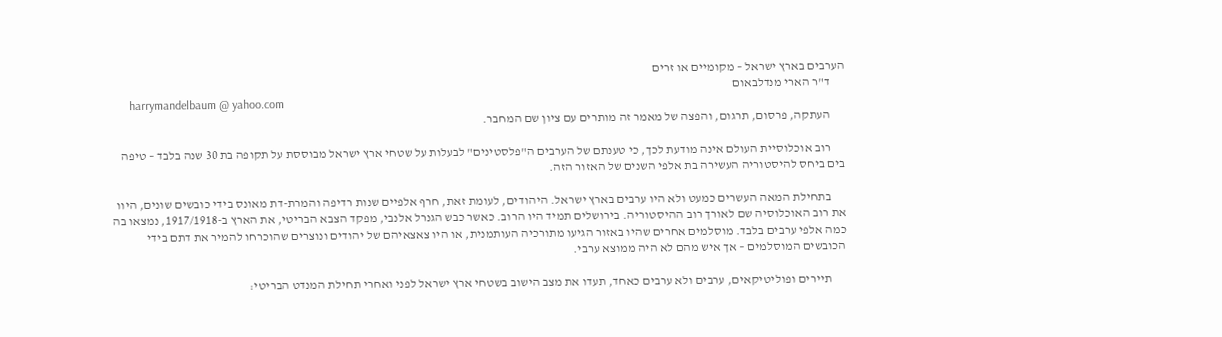הערבים בארץ ישראל – מקומיים או זרים
      ד"ר הארי מנדלבאום
      harrymandelbaum @ yahoo.com
      העתקה, פרסום, תרגום, והפצה של מאמר זה מותרים עם ציון שם המחבר.

      רוב אוכלוסיית העולם אינה מודעת לכך, כי טענתם של הערבים ה"פלסטינים" לבעלות על שטחי ארץ ישראל מבוססת על תקופה בת 30 שנה בלבד – טיפה בים ביחס להיסטוריה העשירה בת אלפי השנים של האזור הזה.

      בתחילת המאה העשרים כמעט ולא היו ערבים בארץ ישראל. היהודים, לעומת זאת, חרף אלפיים שנות רדיפה והמרת-דת מאונס בידי כובשים שונים, היוו את רוב האוכלוסיה שם לאורך רוב ההיסטוריה. בירושלים תמיד היו הרוב. כאשר כבש הגנרל אלנבי, מפקד הצבא הבריטי, את הארץ ב-1917/1918, נמצאו בה כמה אלפי ערבים בלבד. מוסלמים אחרים שהיו באזור הגיעו מתורכיה העותמנית, או היו צאצאיהם של יהודים ונוצרים שהוכרחו להמיר את דתם בידי הכובשים המוסלמים – אך איש מהם לא היה ממוצא ערבי.

      תיירים ופוליטיקאים, ערבים ולא ערבים כאחד, תעדו את מצב הישוב בשטחי ארץ ישראל לפני ואחרי תחילת המנדט הבריטי: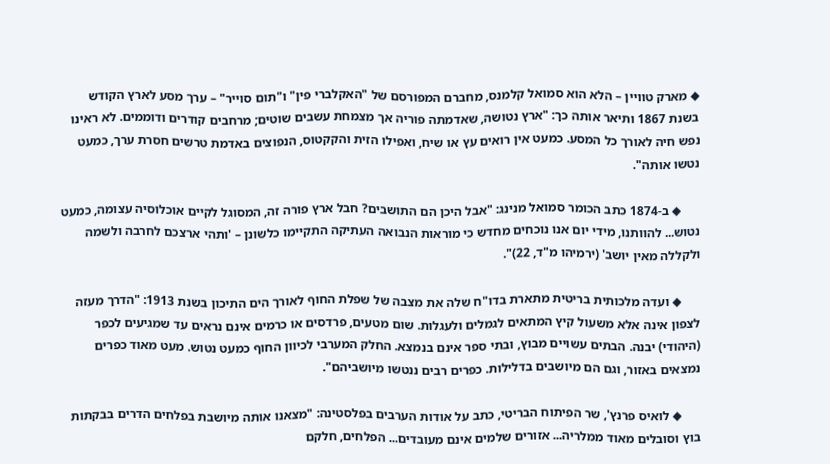◆ מארק טוויין – הלא הוא סמואל קלמנס, מחברם המפורסם של "האקלברי פין" ו"תום סוייר" – ערך מסע לארץ הקודש בשנת 1867 ותיאר אותה כך: "ארץ נטושה, שאדמתה פוריה אך מצמחת עשבים שוטים; מרחבים קודרים ודוממים. לא ראינו נפש חיה לאורך כל המסע. כמעט אין רואים עץ או שיח, ואפילו הזית והקקטוס, הנפוצים באדמת טרשים חסרת ערך, כמעט נטשו אותה".

      ◆ ב-1874 כתב הכומר סמואל מנינג: "אבל היכן הם התושבים? חבל ארץ פורה זה, המסוגל לקיים אוכלוסיה עצומה, כמעט נטוש... להוותנו, מידי יום אנו נוכחים מחדש כי מוראות הנבואה העתיקה התקיימו כלשונן – 'ותהי ארצכם לחרבה ולשמה ולקללה מאין יושב' (ירמיהו מ"ד, 22)".

      ◆ ועדה מלכותית בריטית מתארת בדו"ח שלה את מצבה של שפלת החוף לאורך הים התיכון בשנת 1913: "הדרך מעזה לצפון אינה אלא משעול קיץ המתאים לגמלים ולעגלות. שום מטעים, פרדסים או כרמים אינם נראים עד שמגיעים לכפר (היהודי) יבנה. הבתים עשויים מבוץ, ובתי ספר אינם בנמצא. החלק המערבי לכיוון החוף כמעט נטוש. מעט מאוד כפרים נמצאים באזור, וגם הם מיושבים בדלילות. כפרים רבים ננטשו מיושביהם".

      ◆ לואיס פרנץ', שר הפיתוח הבריטי, כתב על אודות הערבים בפלסטינה: "מצאנו אותה מיושבת בפלחים הדרים בבקתות בוץ וסובלים מאוד ממלריה... אזורים שלמים אינם מעובדים... הפלחים, חלקם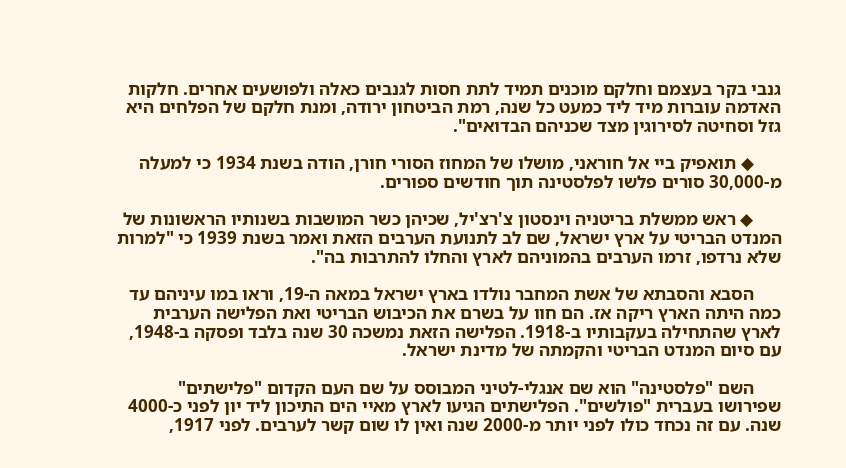גנבי בקר בעצמם וחלקם מוכנים תמיד לתת חסות לגנבים כאלה ולפושעים אחרים. חלקות האדמה עוברות מיד ליד כמעט כל שנה, רמת הביטחון ירודה, ומנת חלקם של הפלחים היא גזל וסחיטה לסירוגין מצד שכניהם הבדואים".

      ◆ תואפיק ביי אל חוראני, מושלו של המחוז הסורי חורן, הודה בשנת 1934 כי למעלה מ-30,000 סורים פלשו לפלסטינה תוך חודשים ספורים.

      ◆ ראש ממשלת בריטניה וינסטון צ'רצ'יל, שכיהן כשר המושבות בשנותיו הראשונות של המנדט הבריטי על ארץ ישראל, שם לב לתנועת הערבים הזאת ואמר בשנת 1939 כי "למרות שלא נרדפו, זרמו הערבים בהמוניהם לארץ והחלו להתרבות בה".

      הסבא והסבתא של אשת המחבר נולדו בארץ ישראל במאה ה-19, וראו במו עיניהם עד כמה היתה הארץ ריקה אז. הם חוו על בשרם את הכיבוש הבריטי ואת הפלישה הערבית לארץ שהתחילה בעקבותיו ב-1918. הפלישה הזאת נמשכה 30 שנה בלבד ופסקה ב-1948, עם סיום המנדט הבריטי והקמתה של מדינת ישראל.

      השם "פלסטינה" הוא שם אנגלי-לטיני המבוסס על שם העם הקדום "פלישתים" שפירושו בעברית "פולשים". הפלישתים הגיעו לארץ מאיי הים התיכון ליד יון לפני כ-4000 שנה. עם זה נכחד כולו לפני יותר מ-2000 שנה ואין לו שום קשר לערבים. לפני 1917,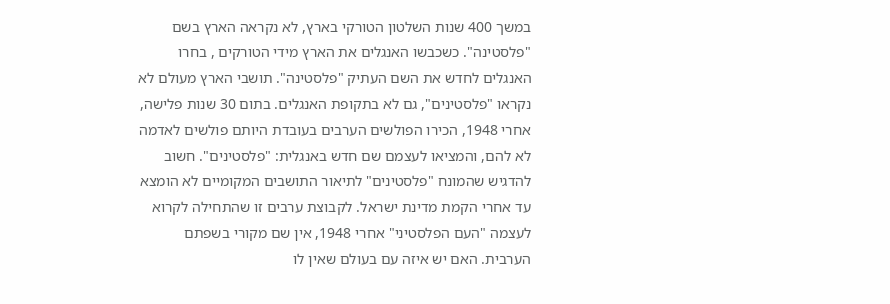במשך 400 שנות השלטון הטורקי בארץ, לא נקראה הארץ בשם "פלסטינה". כשכבשו האנגלים את הארץ מידי הטורקים , בחרו האנגלים לחדש את השם העתיק "פלסטינה". תושבי הארץ מעולם לא נקראו "פלסטינים", גם לא בתקופת האנגלים. בתום 30 שנות פלישה, אחרי 1948, הכירו הפולשים הערבים בעובדת היותם פולשים לאדמה לא להם, והמציאו לעצמם שם חדש באנגלית: "פלסטינים". חשוב להדגיש שהמונח "פלסטינים" לתיאור התושבים המקומיים לא הומצא עד אחרי הקמת מדינת ישראל. לקבוצת ערבים זו שהתחילה לקרוא לעצמה "העם הפלסטיני" אחרי 1948, אין שם מקורי בשפתם הערבית. האם יש איזה עם בעולם שאין לו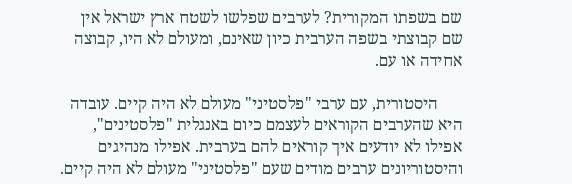שם בשפתו המקורית? לערבים שפלשו לשטח ארץ ישראל אין שם קבוצתי בשפה הערבית כיון שאינם, ומעולם לא היו, קבוצה אחידה או עם.

      היסטורית, עם ערבי "פלסטיני" מעולם לא היה קיים. עובדה היא שהערבים הקוראים לעצמם כיום באנגלית "פלסטינים", אפילו לא יודעים איך קוראים להם בערבית. אפילו מנהיגים והיסטוריונים ערבים מודים שעם "פלסטיני" מעולם לא היה קיים.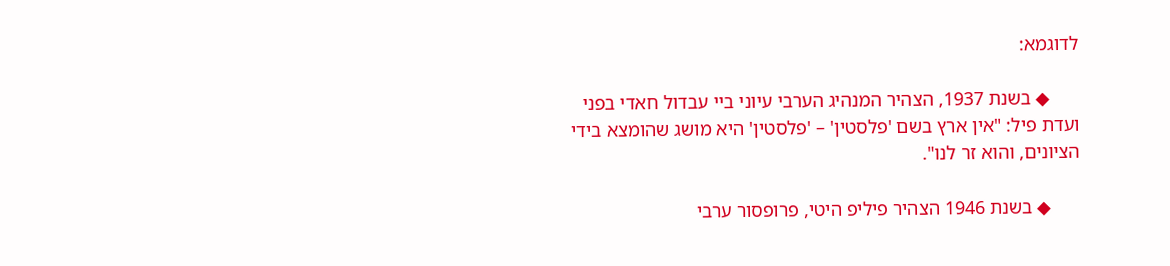לדוגמא:

      ◆ בשנת 1937, הצהיר המנהיג הערבי עיוני ביי עבדול חאדי בפני ועדת פיל: "אין ארץ בשם 'פלסטין' – 'פלסטין' היא מושג שהומצא בידי הציונים, והוא זר לנו".

      ◆ בשנת 1946 הצהיר פיליפ היטי, פרופסור ערבי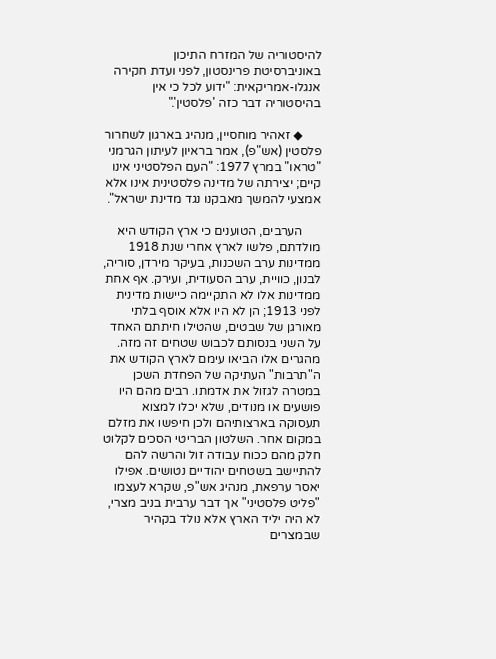להיסטוריה של המזרח התיכון באוניברסיטת פרינסטון, לפני ועדת חקירה אנגלו-אמריקאית: "ידוע לכל כי אין בהיסטוריה דבר כזה 'פלסטין'."

      ◆ זאהיר מוחסיין, מנהיג בארגון לשחרור פלסטין (אש"פ), אמר בראיון לעיתון הגרמני "טראו" במרץ 1977: "העם הפלסטיני אינו קיים; יצירתה של מדינה פלסטינית אינו אלא אמצעי להמשך מאבקנו נגד מדינת ישראל".

      הערבים, הטוענים כי ארץ הקודש היא מולדתם, פלשו לארץ אחרי שנת 1918 ממדינות ערב השכנות, בעיקר מירדן, סוריה, לבנון, כוויית, ערב הסעודית, ועירק. אף אחת ממדינות אלו לא התקיימה כיישות מדינית לפני 1913; הן לא היו אלא אוסף בלתי מאורגן של שבטים, שהטילו חיתתם האחד על השני בנסותם לכבוש שטחים זה מזה. מהגרים אלו הביאו עימם לארץ הקודש את ה"תרבות" העתיקה של הפחדת השכן במטרה לגזול את אדמתו. רבים מהם היו פושעים או מנודים, שלא יכלו למצוא תעסוקה בארצותיהם ולכן חיפשו את מזלם במקום אחר. השלטון הבריטי הסכים לקלוט חלק מהם ככוח עבודה זול והרשה להם להתיישב בשטחים יהודיים נטושים. אפילו יאסר ערפאת, מנהיג אש"פ, שקרא לעצמו "פליט פלסטיני" אך דבר ערבית בניב מצרי, לא היה יליד הארץ אלא נולד בקהיר שבמצרים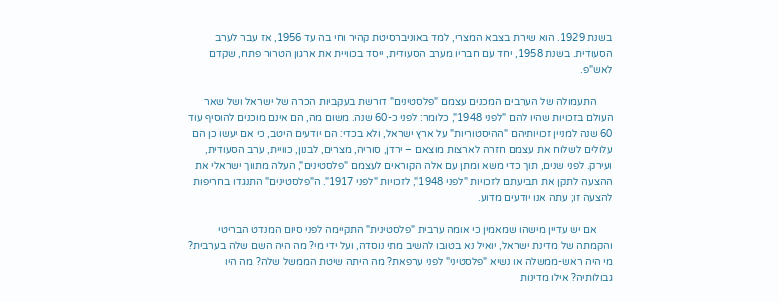בשנת 1929. הוא שירת בצבא המצרי, למד באוניברסיטת קהיר וחי בה עד 1956, אז עבר לערב הסעודית. בשנת 1958, יחד עם חבריו מערב הסעודית, ייסד בכוויית את ארגון הטרור פתח, שקדם לאש"פ.

      התעמולה של הערבים המכנים עצמם "פלסטינים" דורשת בעקביות הכרה של ישראל ושל שאר העולם בזכויות שהיו להם "לפני 1948", כלומר: לפני כ-60 שנה. משום מה, הם אינם מוכנים להוסיף עוד 60 שנה למניין זכויותיהם "ההיסטוריות" על ארץ ישראל, ולא בכדי: הם יודעים היטב, כי אם יעשו כן הם עלולים לשלוח את עצמם חזרה לארצות מוצאם – ירדן, סוריה, מצרים, לבנון, כוויית, ערב הסעודית, ועירק. לפני שנים, תוך כדי משא ומתן עם אלה הקוראים לעצמם "פלסטינים", העלה מתווך ישראלי את ההצעה לתקן את תביעתם לזכויות "לפני 1948", לזכויות "לפני 1917". ה"פלסטינים" התנגדו בחריפות להצעה זו; עתה אנו יודעים מדוע.

      אם יש עדיין מישהו שמאמין כי אומה ערבית "פלסטינית" התקיימה לפני סיום המנדט הבריטי והקמתה של מדינת ישראל, יואיל נא בטובו להשיב מתי נוסדה, ועל ידי מי? מה היה השם שלה בערבית? מי היה ראש-ממשלה או נשיא "פלסטיני" לפני ערפאת? מה היתה שיטת הממשל שלה? מה היו גבולותיה? אילו מדינות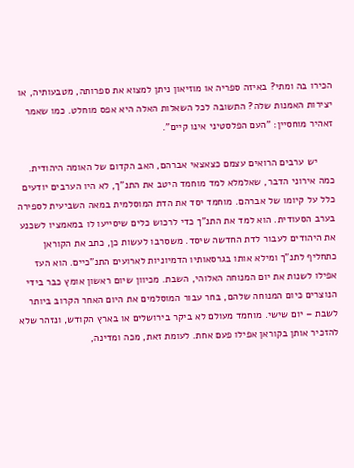הכירו בה ומתי? באיזה ספריה או מוזיאון ניתן למצוא את ספרותה, מטבעותיה, או יצירות האמנות שלה? התשובה לכל השאלות האלה היא אפס מוחלט. כמו שאמר זאהיר מוחסיין: "העם הפלסטיני אינו קיים".

      יש ערבים הרואים עצמם כצאצאי אברהם, האב הקדום של האומה היהודית. כמה אירוני הדבר, שאלמלא למד מוחמד היטב את התנ"ך, לא היו הערבים יודעים כלל על קיומו של אברהם. מוחמד יסד את הדת המוסלמית במאה השביעית לספירה בערב הסעודית. הוא למד את התנ"ך כדי לרכוש כלים שיסייעו לו במאמציו לשכנע את היהודים לעבור לדת החדשה שיסד. משסרבו לעשות כן, כתב את הקוראן כתחליף לתנ"ך ומילא אותו בגרסאותיו הדמיוניות לארועים התנ"כיים. הוא העז אפילו לשנות את יום המנוחה האלוהי, השבת. מכיוון שיום ראשון אומץ כבר בידי הנוצרים כיום המנוחה שלהם, בחר עבור המוסלמים את היום האחר הקרוב ביותר לשבת – יום שישי. מוחמד מעולם לא ביקר בירושלים או בארץ הקודש, ונזהר שלא להזכיר אותן בקוראן אפילו פעם אחת. לעומת זאת, מכה ומדינה,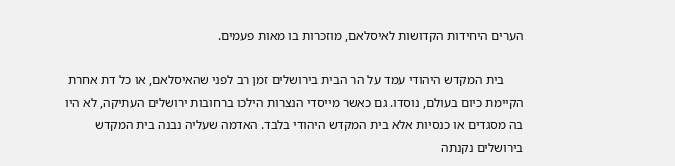הערים היחידות הקדושות לאיסלאם, מוזכרות בו מאות פעמים.

      בית המקדש היהודי עמד על הר הבית בירושלים זמן רב לפני שהאיסלאם, או כל דת אחרת הקיימת כיום בעולם, נוסדו. גם כאשר מייסדי הנצרות הילכו ברחובות ירושלים העתיקה, לא היו בה מסגדים או כנסיות אלא בית המקדש היהודי בלבד. האדמה שעליה נבנה בית המקדש בירושלים נקנתה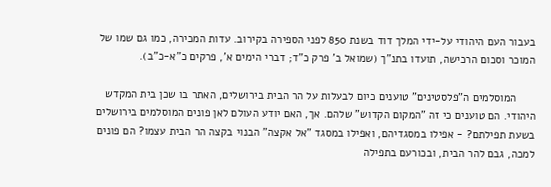בעבור העם היהודי על-ידי המלך דוד בשנת 850 לפני הספירה בקירוב. עדות המכירה, כמו גם שמו של המוכר וסכום הרכישה, תועדו בתנ"ך (שמואל ב' פרק כ"ד; דברי הימים א', פרקים כ"א-כ"ב).

      המוסלמים ה"פלסטינים" טוענים כיום לבעלות על הר הבית בירושלים, האתר בו שכן בית המקדש היהודי. הם טוענים כי זה "המקום הקדוש" שלהם. אך, האם יודע העולם לאן פונים המוסלמים בירושלים בשעת תפילתם? - אפילו במסגדיהם, ואפילו במסגד "אל אקצה" הבנוי בקצה הר הבית עצמו? הם פונים למכה, גבם להר הבית, ובכורעם בתפילה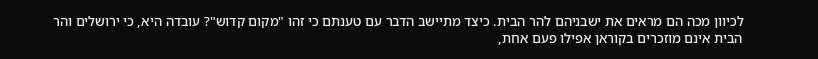לכיוון מכה הם מראים את ישבניהם להר הבית. כיצד מתיישב הדבר עם טענתם כי זהו "מקום קדוש"? עובדה היא, כי ירושלים והר הבית אינם מוזכרים בקוראן אפילו פעם אחת,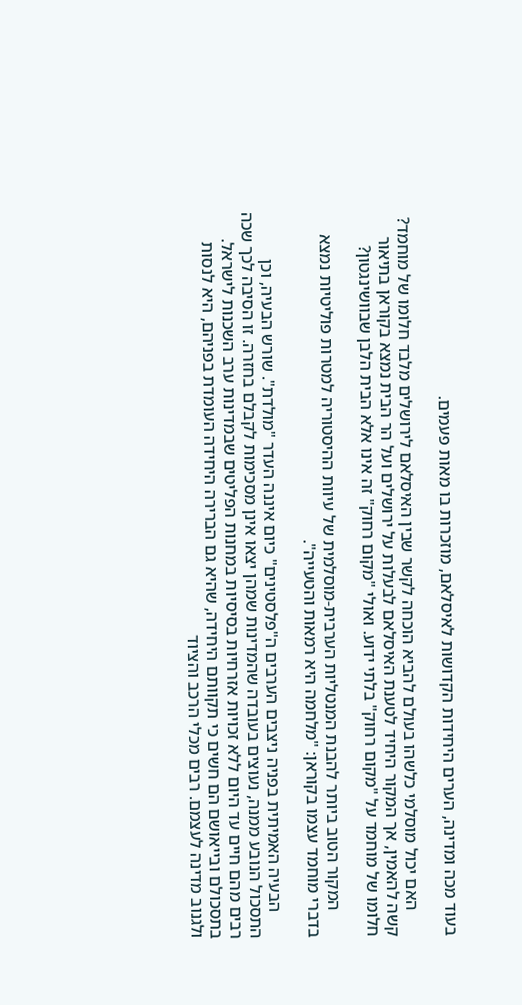בעוד מכה ומדינה, הערים היחידות הקדושות לאיסלאם, מוזכרות בו מאות פעמים.

      האם יכול מוסלמי כלשהו בעולם להביא הוכחה לקשר שבין האיסלאם לירושלים מלבד חלומו של מוחמד? קשה להאמין, אך המקור היחיד לטענת האיסלאם לבעלות על ירושלים ועל הר הבית נמצא בקוראן בתיאור חלומו של מוחמד על "מקום רחוק" בלתי ידוע. ואולי "מקום רחוק" זה אינו אלא הבית הלבן שבוושינגטון?

      המקור הטוב ביותר להבנת המנטליות הערבית-מוסלמית של עיוות ההיסטוריה למטרות פוליטיות נמצא בדברי מוחמד עצמו בקוראן: "מלחמה היא רמאות והטעייה".

      הבעיה האמיתית בפניה ניצבים הערבים ה"פלסטינים" כיום איננה העדר "מולדת". שורש הבעיה, וכן התסכול הנובע ממנה, נעוצים בעובדה שהמדינות שמהן יצאו אינן מסכימות לקבלם בחזרה. זו הסיבה לכך שכה רבים מהם חיים עד היום ללא זכויות אזרחיות בסיסיות במחנות הפליטים שבמדינות ערב השכנות לישראל. בתסכולם ובייאושם הם חשים כי תקוותם היחידה, שהיא גם הברירה היחידה העומדת בפניהם, היא לנסות ולגנוב מדינה לעצמם. רבים מכלי הרכב והציוד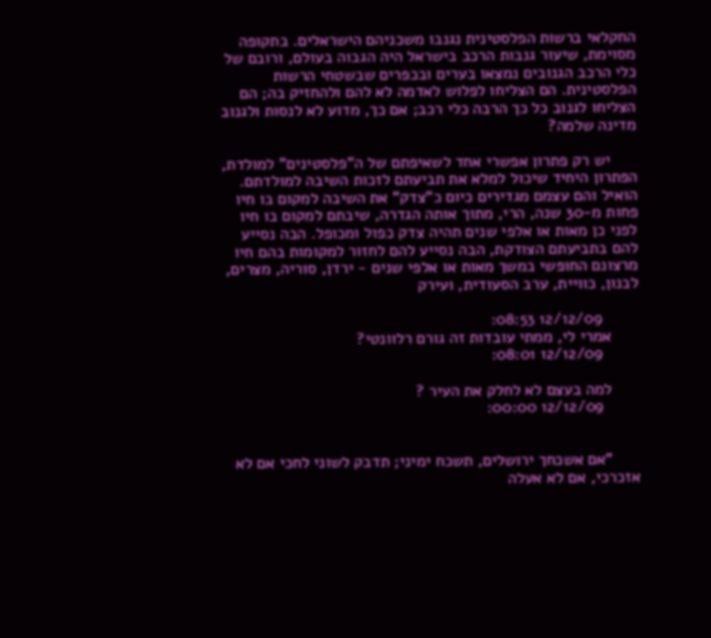החקלאי ברשות הפלסטינית נגנבו משכניהם הישראלים. בתקופה מסוימת, שיעור גנבות הרכב בישראל היה הגבוה בעולם, ורובם של כלי הרכב הגנובים נמצאו בערים ובכפרים שבשטחי הרשות הפלסטינית. הם הצליחו לפלוש לאדמה לא להם ולהחזיק בה; הם הצליחו לגנוב כל כך הרבה כלי רכב; אם כך, מדוע לא לנסות ולגנוב מדינה שלמה?

      יש רק פתרון אפשרי אחד לשאיפתם של ה"פלסטינים" למולדת, הפתרון היחיד שיכול למלא את תביעתם לזכות השיבה למולדתם. הואיל והם עצמם מגדירים כיום כ"צדק" את השיבה למקום בו חיו פחות מ-30 שנה, הרי, מתוך אותה הגדרה, שיבתם למקום בו חיו לפני כן מאות או אלפי שנים תהיה צדק כפול ומכופל. הבה נסייע להם בתביעתם הצודקת, הבה נסייע להם לחזור למקומות בהם חיו מרצונם החופשי במשך מאות או אלפי שנים - ירדן, סוריה, מצרים, לבנון, כוויית, ערב הסעודית, ועירק

        12/12/09 08:53:
      אמרי לי, ממתי עובדות זה גורם רלוונטי?
        12/12/09 08:01:

      למה בעצם לא לחלק את העיר ?
        12/12/09 00:00:


      "אם אשכחך ירושלים, תשכח ימיני; תדבק לשוני לחכי אם לא אזכרכי, אם לא אעלה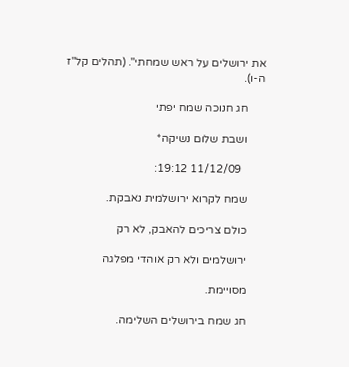את ירושלים על ראש שמחתי". (תהלים קל"ז ה-ו).

      חג חנוכה שמח יפתי

      ושבת שלום נשיקה*

        11/12/09 19:12:

      שמח לקרוא ירושלמית נאבקת.

      כולם צריכים להאבק, לא רק

      ירושלמים ולא רק אוהדי מפלגה

      מסויימת.

      חג שמח בירושלים השלימה.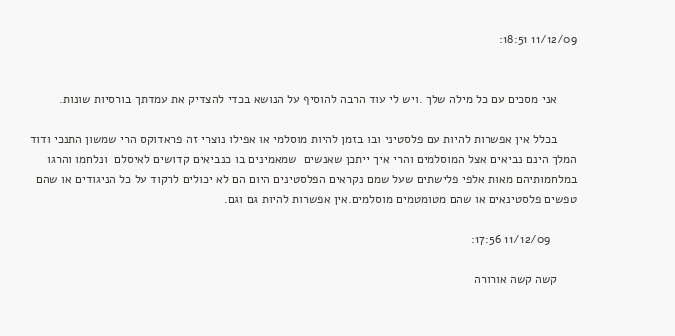11/12/09 18:51:


      אני מסכים עם כל מילה שלך .ויש לי עוד הרבה להוסיף על הנושא בכדי להצדיק את עמדתך בורסיות שונות.

      בכלל אין אפשרות להיות עם פלסטיני ובו בזמן להיות מוסלמי או אפילו נוצרי זה פראדוקס הרי שמשון התנכי ודוד המלך הינם נביאים אצל המוסלמים והרי איך ייתכן שאנשים  שמאמינים בו כנביאים קדושים לאיסלם  ונלחמו והרגו במלחמותיהם מאות אלפי פלישתים שעל שמם נקראים הפלסטינים היום הם לא יכולים לרקוד על כל הניגודים או שהם טפשים פלסטינאים או שהם מטומטמים מוסלמים.אין אפשרות להיות גם וגם.

        11/12/09 17:56:

      קשה קשה אורורה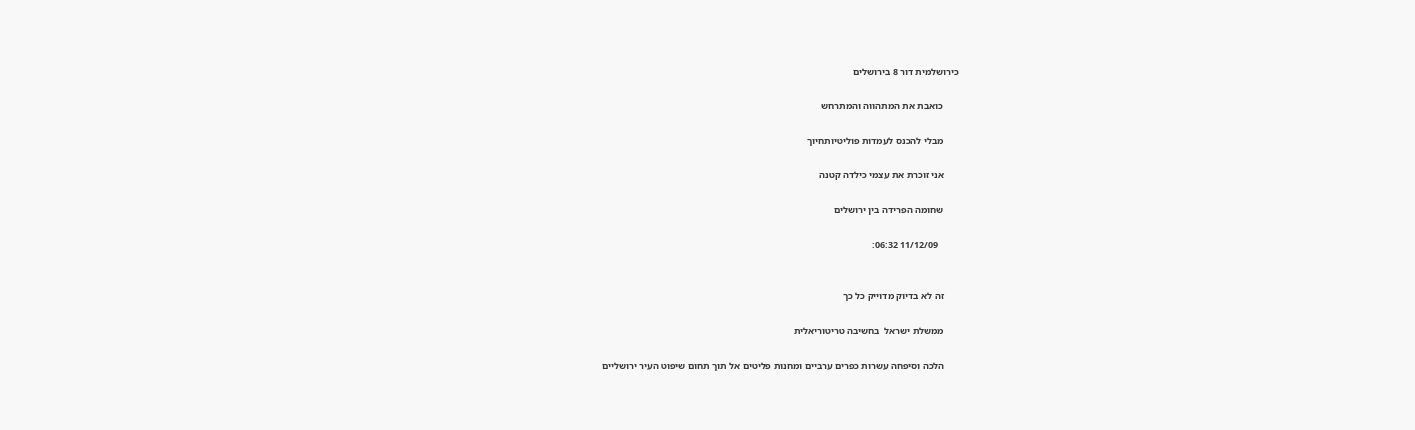כירושלמית דור 8 בירושלים

      כואבת את המתהווה והמתרחש

      מבלי להכנס לעמדות פוליטיותחיוך

      אני זוכרת את עצמי כילדה קטנה

      שחומה הפרידה בין ירושלים

        11/12/09 06:32:


      זה לא בדיוק מדוייק כל כך

      ממשלת ישראל  בחשיבה טריטוריאלית

      הלכה וסיפחה עשרות כפרים ערביים ומחנות פליטים אל תוך תחום שיפוט העיר ירושליים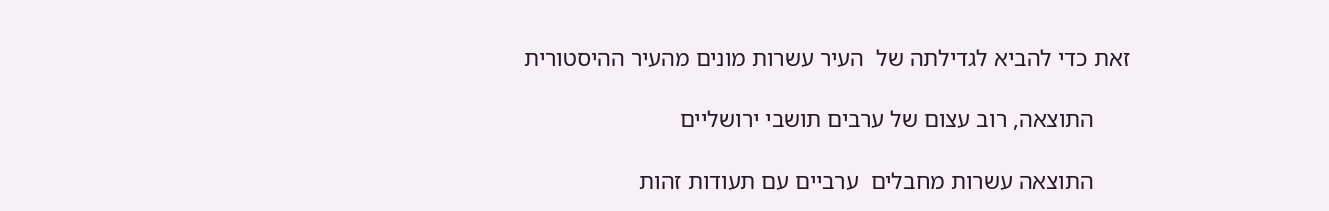זאת כדי להביא לגדילתה של  העיר עשרות מונים מהעיר ההיסטורית

      התוצאה, רוב עצום של ערבים תושבי ירושליים

      התוצאה עשרות מחבלים  ערביים עם תעודות זהות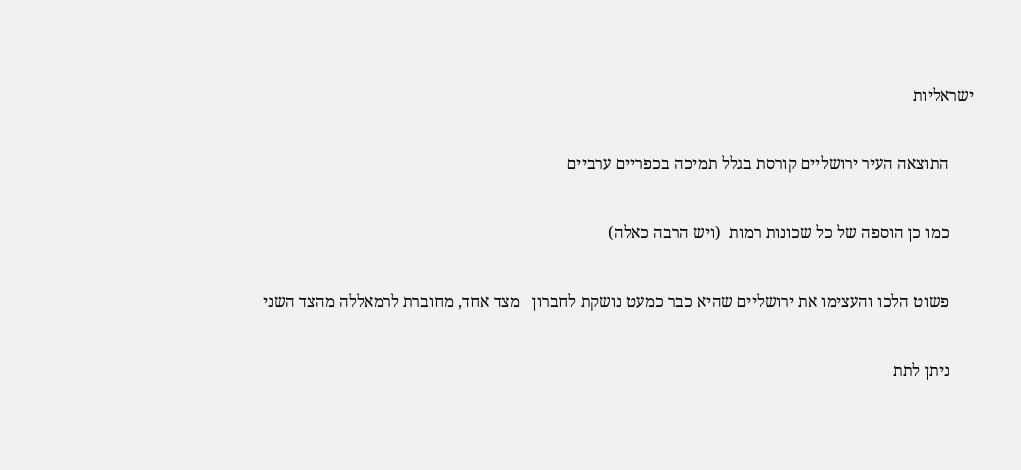ישראליות

      התוצאה העיר ירושליים קורסת בגלל תמיכה בכפריים ערביים

      כמו כן הוספה של כל שכונות רמות  (ויש הרבה כאלה)

      פשוט הלכו והעצימו את ירושליים שהיא כבר כמעט נושקת לחברון   מצד אחד, מחוברת לרמאללה מהצד השני

      ניתן לתת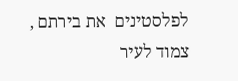לפלסטינים  את בירתם , צמוד לעיר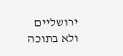ירושליים  ולא בתוכה